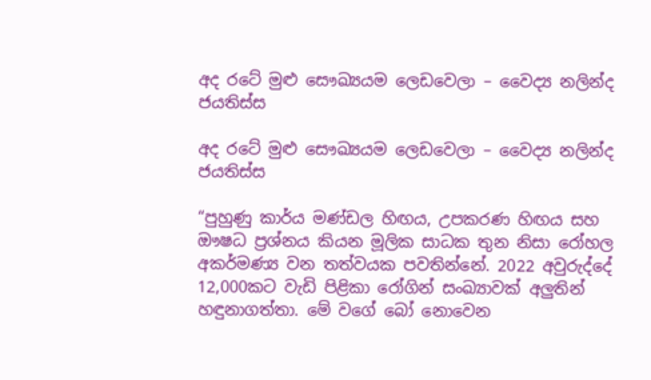අද රටේ මුළු සෞඛ්‍යයම ලෙඩවෙලා – වෛද්‍ය නලින්ද ජයතිස්ස

අද රටේ මුළු සෞඛ්‍යයම ලෙඩවෙලා – වෛද්‍ය නලින්ද ජයතිස්ස

“පුහුණු කාර්ය මණ්ඩල හිඟය, උපකරණ හිඟය සහ ඖෂධ ප්‍රශ්නය කියන මූලික සාධක තුන නිසා රෝහල අකර්මණ්‍ය වන තත්වයක පවතින්නේ. 2022 අවුරුද්දේ 12,000කට වැඩි පිළිකා රෝගින් සංඛ්‍යාවක් අලුතින් හඳුනාගත්තා. මේ වගේ බෝ නොවෙන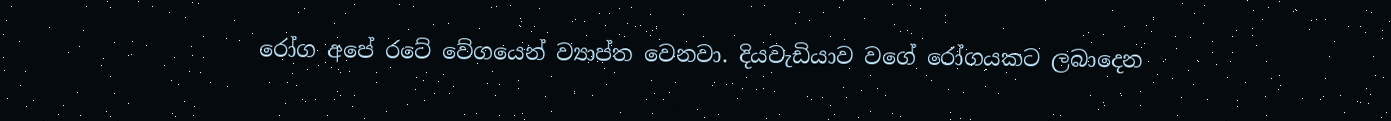රෝග අපේ රටේ වේගයෙන් ව්‍යාප්ත වෙනවා. දියවැඩියාව වගේ රෝගයකට ලබාදෙන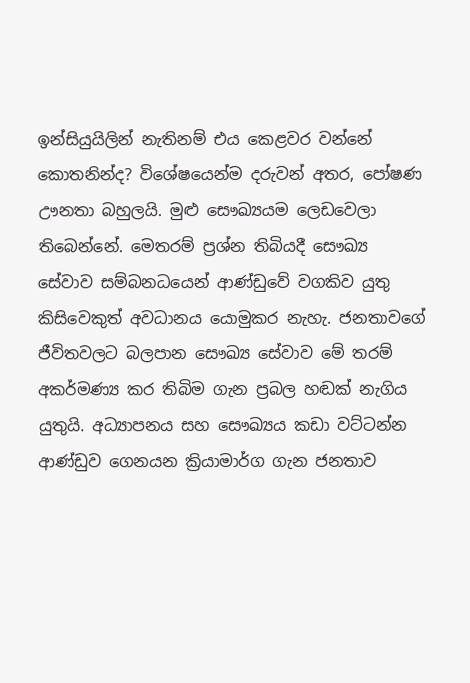ඉන්සියුයිලින් නැතිනම් එය කෙළවර වන්නේ කොතනින්ද? විශේෂයෙන්ම දරුවන් අතර, පෝෂණ ඌනතා බහුලයි. මුළු සෞඛ්‍යයම ලෙඩවෙලා තිබෙන්නේ. මෙතරම් ප්‍රශ්න තිබියදී සෞඛ්‍ය සේවාව සම්බනධයෙන් ආණ්ඩුවේ වගකිව යුතු කිසිවෙකුත් අවධානය යොමුකර නැහැ. ජනතාවගේ ජීවිතවලට බලපාන සෞඛ්‍ය සේවාව මේ තරම් අකර්මණ්‍ය කර තිබිම ගැන ප්‍රබල හඬක් නැගිය යුතුයි. අධ්‍යාපනය සහ සෞඛ්‍යය කඩා වට්ටන්න ආණ්ඩුව ගෙනයන ක්‍රියාමාර්ග ගැන ජනතාව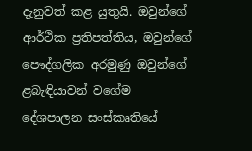දැනුවත් කළ යුතුයි. ඔවුන්ගේ ආර්ථික ප්‍රතිපත්තිය, ඔවුන්ගේ පෞද්ගලික අරමුණු ඔවුන්ගේ ළබැඳියාවන් වගේම දේශපාලන සංස්කෘතියේ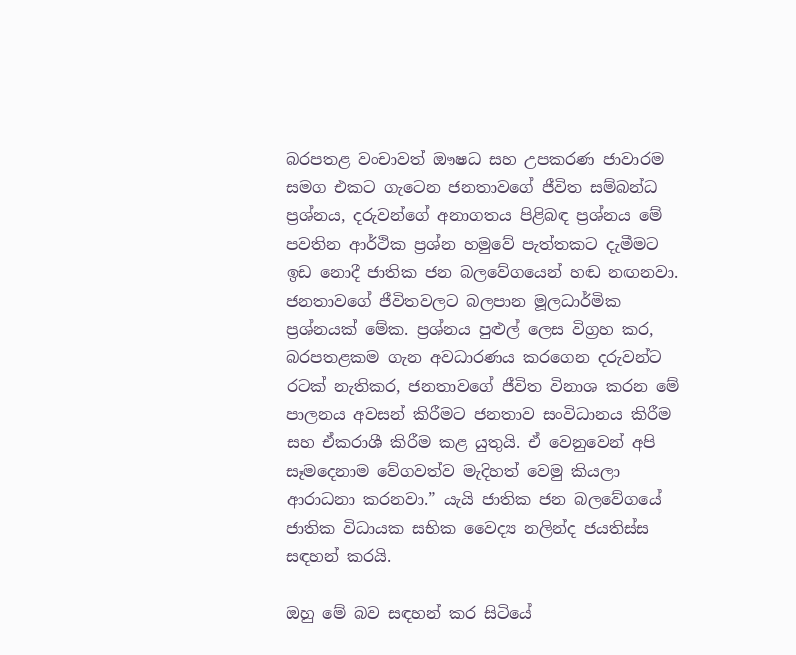බරපතළ වංචාවත් ඖෂධ සහ උපකරණ ජාවාරම සමග එකට ගැටෙන ජනතාවගේ ජීවිත සම්බන්ධ ප්‍රශ්නය, දරුවන්ගේ අනාගතය පිළිබඳ ප්‍රශ්නය මේ පවතින ආර්ථික ප්‍රශ්න හමුවේ පැත්තකට දැමීමට ඉඩ නොදී ජාතික ජන බලවේගයෙන් හඬ නඟනවා. ජනතාවගේ ජීවිතවලට බලපාන මූලධාර්මික ප්‍රශ්නයක් මේක. ප්‍රශ්නය පුළුල් ලෙස විග්‍රහ කර, බරපතළකම ගැන අවධාරණය කරගෙන දරුවන්ට රටක් නැතිකර, ජනතාවගේ ජීවිත විනාශ කරන මේ පාලනය අවසන් කිරීමට ජනතාව සංවිධානය කිරීම සහ ඒකරාශී කිරීම කළ යුතුයි. ඒ වෙනුවෙන් අපි සෑමදෙනාම වේගවත්ව මැදිහත් වෙමු කියලා ආරාධනා කරනවා.” යැයි ජාතික ජන බලවේගයේ ජාතික විධායක සභික වෛද්‍ය නලින්ද ජයතිස්ස සඳහන් කරයි.

ඔහු මේ බව සඳහන් කර සිටියේ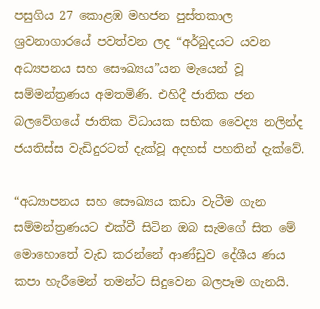පසුගිය 27 කොළඹ මහජන පුස්තකාල ශ්‍රවනාගාරයේ පවත්වන ලද “අර්බුදයට යවන අධ්‍යපනය සහ සෞඛ්‍යය”යන මැයෙන් වූ සම්මන්ත්‍රණය අමතමිණි. එහිදී ජාතික ජන බලවේගයේ ජාතික විධායක සභික වෛද්‍ය නලින්ද ජයතිස්ස වැඩිදුරටත් දැක්වූ අදහස් පහතින් දැක්වේ.

“අධ්‍යාපනය සහ සෞඛ්‍යය කඩා වැටීම ගැන සම්මන්ත්‍රණයට එක්වී සිටින ඔබ සැමගේ සිත මේ මොහොතේ වැඩ කරන්නේ ආණ්ඩුව දේශීය ණය කපා හැරීමෙන් තමන්ට සිදුවෙන බලපෑම ගැනයි.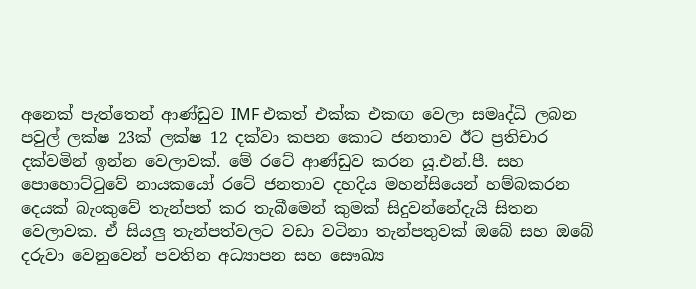අනෙක් පැත්තෙන් ආණ්ඩුව IMF එකත් එක්ක එකඟ වෙලා සමෘද්ධි ලබන පවුල් ලක්ෂ 23ක් ලක්ෂ 12 දක්වා කපන කොට ජනතාව ඊට ප්‍රතිචාර දක්වමින් ඉන්න වෙලාවක්. මේ රටේ ආණ්ඩුව කරන යූ.එන්.පී. සහ පොහොට්ටුවේ නායකයෝ රටේ ජනතාව දහදිය මහන්සියෙන් හම්බකරන දෙයක් බැංකුවේ තැන්පත් කර තැබීමෙන් කුමක් සිදුවන්නේදැයි සිතන වෙලාවක. ඒ සියලු තැන්පත්වලට වඩා වටිනා තැන්පතුවක් ඔබේ සහ ඔබේ දරුවා වෙනුවෙන් පවතින අධ්‍යාපන සහ සෞඛ්‍ය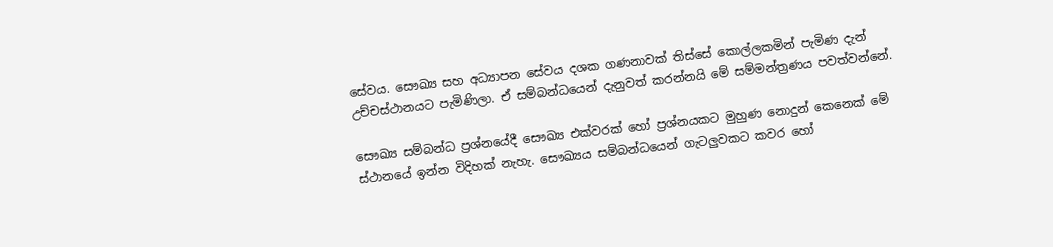සේවය. සෞඛ්‍ය සහ අධ්‍යාපන සේවය දශක ගණනාවක් තිස්සේ කොල්ලකමින් පැමිණ දැන් උච්චස්ථානයට පැමිණිලා. ඒ සම්බන්ධයෙන් දැනුවත් කරන්නයි මේ සම්මන්ත්‍රණය පවත්වන්නේ.

සෞඛ්‍ය සම්බන්ධ ප්‍රශ්නයේදී සෞඛ්‍ය එක්වරක් හෝ ප්‍රශ්නයකට මුහුණ නොදුන් කෙනෙක් මේ ස්ථානයේ ඉන්න විදිහක් නැහැ. සෞඛ්‍යය සම්බන්ධයෙන් ගැටලුවකට කවර හෝ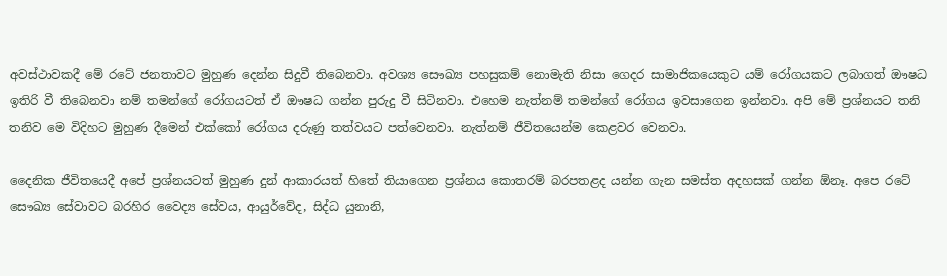අවස්ථාවකදී මේ රටේ ජනතාවට මුහුණ දෙන්න සිදුවී තිබෙනවා. අවශ්‍ය සෞඛ්‍ය පහසුකම් නොමැති නිසා ගෙදර සාමාජිකයෙකුට යම් රෝගයකට ලබාගත් ඖෂධ ඉතිරි වී තිබෙනවා නම් තමන්ගේ රෝගයටත් ඒ ඖෂධ ගන්න පුරුදු වී සිටිනවා. එහෙම නැත්නම් තමන්ගේ රෝගය ඉවසාගෙන ඉන්නවා. අපි මේ ප්‍රශ්නයට තනි තනිව මෙ විදිහට මුහුණ දීමෙන් එක්කෝ රෝගය දරුණු තත්වයට පත්වෙනවා. නැත්නම් ජීවිතයෙන්ම කෙළවර වෙනවා.

දෛනික ජීවිතයෙදී අපේ ප්‍රශ්නයටත් මුහුණ දුන් ආකාරයත් හිතේ තියාගෙන ප්‍රශ්නය කොතරම් බරපතළද යන්න ගැන සමස්ත අදහසක් ගන්න ඕනෑ. අපෙ රටේ සෞඛ්‍ය සේවාවට බරහිර වෛද්‍ය සේවය, ආයුර්වේද, සිද්ධ යුනානි,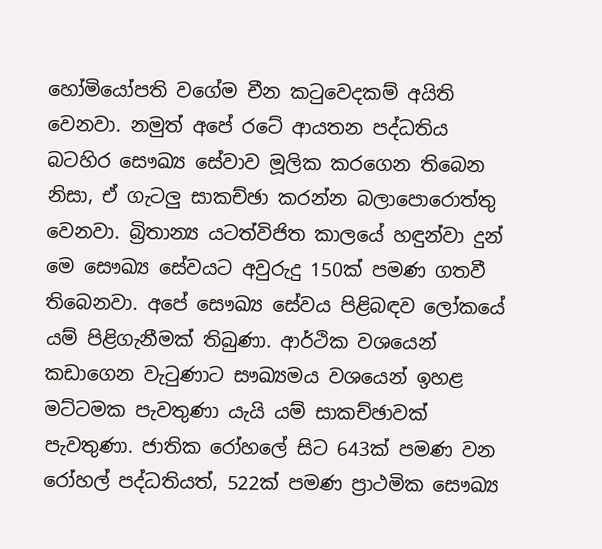හෝමියෝපති වගේම චීන කටුවෙදකම් අයිති වෙනවා. නමුත් අපේ රටේ ආයතන පද්ධතිය බටහිර සෞඛ්‍ය සේවාව මූලික කරගෙන තිබෙන නිසා, ඒ ගැටලු සාකච්ඡා කරන්න බලාපොරොත්තු වෙනවා. බ්‍රිතාන්‍ය යටත්විජිත කාලයේ හඳුන්වා දුන් මෙ සෞඛ්‍ය සේවයට අවුරුදු 150ක් පමණ ගතවී තිබෙනවා. අපේ සෞඛ්‍ය සේවය පිළිබඳව ලෝකයේ යම් පිළිගැනීමක් තිබුණා. ආර්ථික වශයෙන් කඩාගෙන වැටුණාට සෟඛ්‍යමය වශයෙන් ඉහළ මට්ටමක පැවතුණා යැයි යම් සාකච්ඡාවක් පැවතුණා. ජාතික රෝහලේ සිට 643ක් පමණ වන රෝහල් පද්ධතියත්, 522ක් පමණ ප්‍රාථමික සෞඛ්‍ය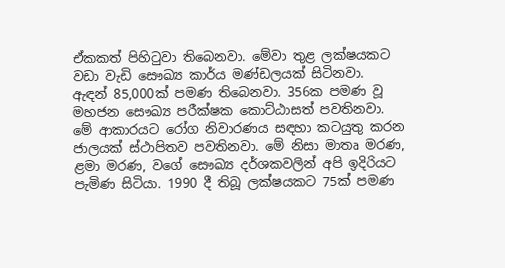ඒකකත් පිහිටුවා තිබෙනවා. මේවා තුළ ලක්ෂයකට වඩා වැඩි සෞඛ්‍ය කාර්ය මණ්ඩලයක් සිටිනවා. ඇඳන් 85,000ක් පමණ තිබෙනවා. 356ක පමණ වූ මහජන සෞඛ්‍ය පරීක්ෂක කොට්ඨාසත් පවතිනවා. මේ ආකාරයට රෝග නිවාරණය සඳහා කටයුතු කරන ජාලයක් ස්ථාපිතව පවතිනවා. මේ නිසා මාතෘ මරණ, ළමා මරණ, වගේ සෞඛ්‍ය දර්ශකවලින් අපි ඉදිරියට පැමිණ සිටියා. 1990 දී තිබූ ලක්ෂයකට 75ක් පමණ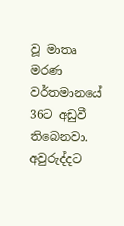වූ මාතෘ මරණ වර්තමානයේ 36ට අඩුවී තිබෙනවා. අවුරුද්දට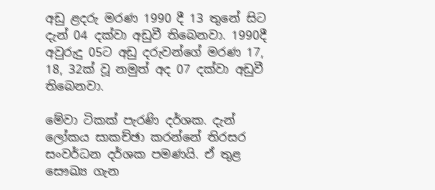අඩු ළදරු මරණ 1990 දී 13 තුනේ සිට දැන් 04 දක්වා අඩුවී තිබෙනවා. 1990දී අවුරුදු 05ට අඩු දරුවන්ගේ මරණ 17, 18, 32ක් වූ නමුත් අද 07 දක්වා අඩුවී තිබෙනවා.

මේවා ටිකක් පැරණි දර්ශක. දැන් ලෝකය සාකච්ඡා කරන්නේ තිරසර සංවර්ධන දර්ශක පමණයි. ඒ තුළ සෞඛ්‍ය ගැන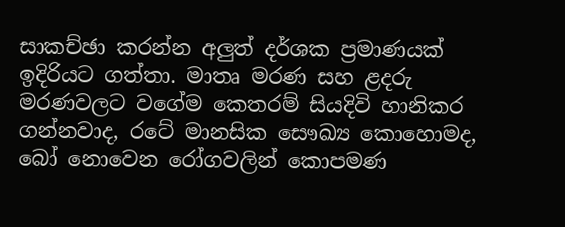සාකච්ඡා කරන්න අලුත් දර්ශක ප්‍රමාණයක් ඉදිරියට ගත්තා. මාතෘ මරණ සහ ළදරු මරණවලට වගේම කෙතරම් සියදිවි හානිකර ගන්නවාද, රටේ මානසික සෞඛ්‍ය කොහොමද, බෝ නොවෙන රෝගවලින් කොපමණ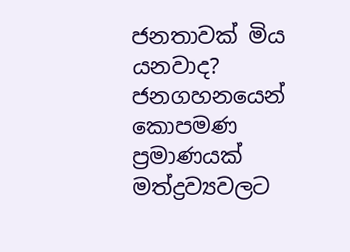ජනතාවක් මිය යනවාද? ජනගහනයෙන් කොපමණ ප්‍රමාණයක් මත්ද්‍රව්‍යවලට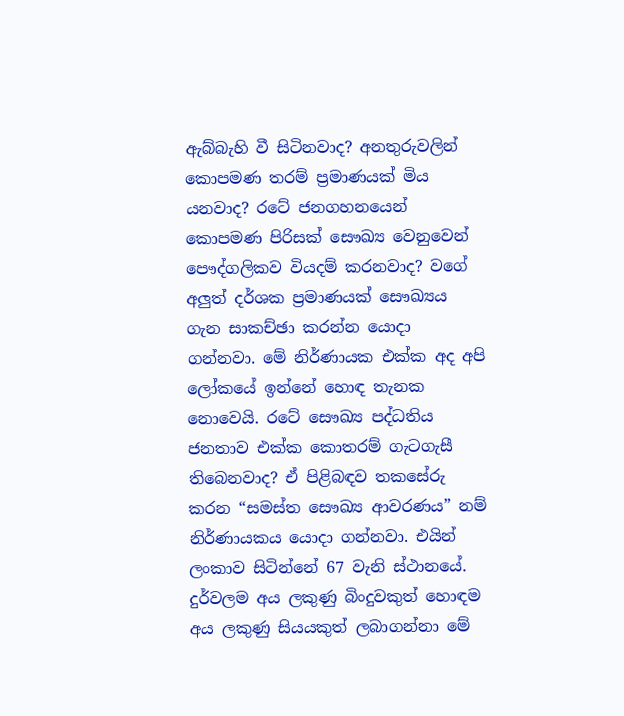ඇබ්බැහි වී සිටිනවාද? අනතුරුවලින් කොපමණ තරම් ප්‍රමාණයක් මිය යනවාද? රටේ ජනගහනයෙන් කොපමණ පිරිසක් සෞඛ්‍ය වෙනුවෙන් පෞද්ගලිකව වියදම් කරනවාද? වගේ අලුත් දර්ශක ප්‍රමාණයක් සෞඛ්‍යය ගැන සාකච්ඡා කරන්න යොදා ගන්නවා. මේ නිර්ණායක එක්ක අද අපි ලෝකයේ ඉන්නේ හොඳ තැනක නොවෙයි. රටේ සෞඛ්‍ය පද්ධතිය ජනතාව එක්ක කොතරම් ගැටගැසී තිබෙනවාද? ඒ පිළිබඳව තකසේරු කරන “සමස්ත සෞඛ්‍ය ආවරණය” නම් නිර්ණායකය යොදා ගන්නවා. එයින් ලංකාව සිටින්නේ 67 වැනි ස්ථානයේ. දුර්වලම අය ලකුණු බිංදුවකුත් හොඳම අය ලකුණු සියයකුත් ලබාගන්නා මේ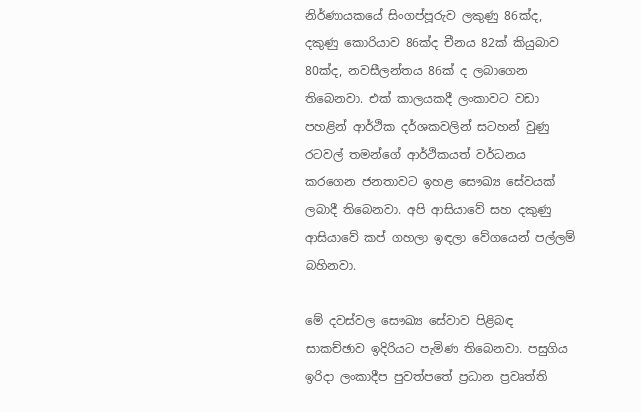නිර්ණායකයේ සිංගප්පූරුව ලකුණු 86ක්ද, දකුණු කොරියාව 86ක්ද චීනය 82ක් කියුබාව 80ක්ද, නවසීලන්තය 86ක් ද ලබාගෙන තිබෙනවා. එක් කාලයකදී ලංකාවට වඩා පහළින් ආර්ථික දර්ශකවලින් සටහන් වුණු රටවල් තමන්ගේ ආර්ථිකයත් වර්ධනය කරගෙන ජනතාවට ඉහළ සෞඛ්‍ය සේවයක් ලබාදී තිබෙනවා. අපි ආසියාවේ සහ දකුණු ආසියාවේ කප් ගහලා ඉඳලා වේගයෙන් පල්ලම් බහිනවා.

මේ දවස්වල සෞඛ්‍ය සේවාව පිළිබඳ සාකච්ඡාව ඉදිරියට පැමිණ තිබෙනවා. පසුගිය ඉරිදා ලංකාදීප පුවත්පතේ ප්‍රධාන ප්‍රවෘත්ති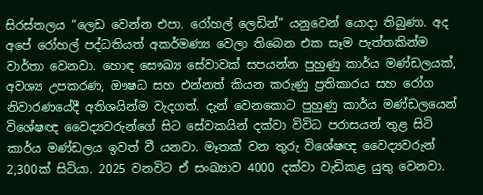සිරස්තලය “ලෙඩ වෙන්න එපා. රෝහල් ලෙඩින්” යනුවෙන් යොදා තිබුණා. අද අපේ රෝහල් පද්ධතියත් අකර්මණ්‍ය වෙලා තිබෙන එක සෑම පැත්තකින්ම වාර්තා වෙනවා. හොඳ සෞඛ්‍ය සේවාවක් සපයන්න පුහුණු කාර්ය මණ්ඩලයක්, අවශ්‍ය උපකරණ, ඖෂධ සහ එන්නත් කියන කරුණු ප්‍රතිකාරය සහ රෝග නිවාරණයේදී අතිශයින්ම වැදගත්. දැන් වෙනකොට පුහුණු කාර්ය මණ්ඩලයෙන් විශේෂඥ වෛද්‍යවරුන්ගේ සිට සේවකයින් දක්වා විවිධ පරාසයන් තුළ සිටි කාර්ය මණ්ඩලය ඉවත් වී යනවා. මෑතක් වන තුරු විශේෂඥ වෛද්‍යවරුන් 2,300ක් සිටියා. 2025 වනවිට ඒ සංඛ්‍යාව 4000 දක්වා වැඩිකළ යුතු වෙනවා.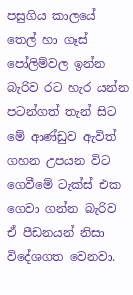පසුගිය කාලයේ තෙල් හා ගෑස් පෝලිම්වල ඉන්න බැරිව රට හැර යන්න පටන්ගත් තැන් සිට මේ ආණ්ඩුව ඇවිත් ගහන උපයන විට ගෙවීමේ ටැක්ස් එක ගෙවා ගන්න බැරිව ඒ පීඩනයන් නිසා විදේශගත වෙනවා.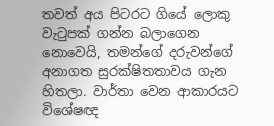තවත් අය පිටරට ගියේ ලොකු වැටුපක් ගන්න බලාගෙන නොවෙයි, තමන්ගේ දරුවන්ගේ අනාගත සුරක්ෂිතතාවය ගැන හිතලා. වාර්තා වෙන ආකාරයට විශේෂඥ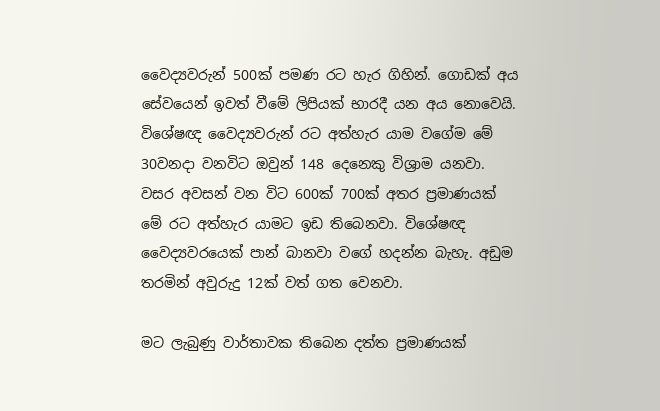වෛද්‍යවරුන් 500ක් පමණ රට හැර ගිහින්. ගොඩක් අය සේවයෙන් ඉවත් වීමේ ලිපියක් භාරදී යන අය නොවෙයි. විශේෂඥ වෛද්‍යවරුන් රට අත්හැර යාම වගේම මේ 30වනදා වනවිට ඔවුන් 148 දෙනෙකු විශ්‍රාම යනවා. වසර අවසන් වන විට 600ක් 700ක් අතර ප්‍රමාණයක් මේ රට අත්හැර යාමට ඉඩ තිබෙනවා. විශේෂඥ වෛද්‍යවරයෙක් පාන් බානවා වගේ හදන්න බැහැ. අඩුම තරමින් අවුරුදු 12ක් වත් ගත වෙනවා.

මට ලැබුණු වාර්තාවක තිබෙන දත්ත ප්‍රමාණයක්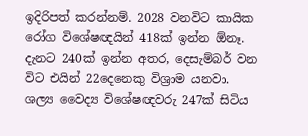ඉදිරිපත් කරන්නම්. 2028 වනවිට කායික රෝග විශේෂඥයින් 418ක් ඉන්න ඕනෑ. දැනට 240ක් ඉන්න අතර, දෙසැම්බර් වන විට එයින් 22දෙනෙකු විශ්‍රාම යනවා. ශල්‍ය වෛද්‍ය විශේෂඥවරු 247ක් සිටිය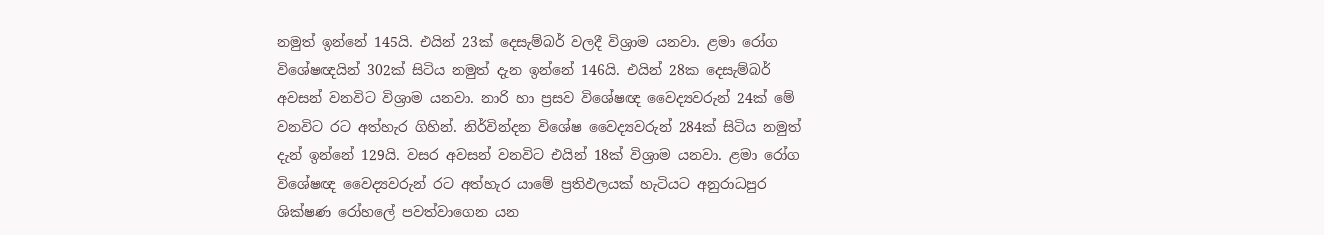නමුත් ඉන්නේ 145යි. එයින් 23ක් දෙසැම්බර් වලදී විශ්‍රාම යනවා. ළමා රෝග විශේෂඥයින් 302ක් සිටිය නමුත් දැන ඉන්නේ 146යි. එයින් 28ක දෙසැම්බර් අවසන් වනවිට විශ්‍රාම යනවා. නාරි හා ප්‍රසව විශේෂඥ වෛද්‍යවරුන් 24ක් මේ වනවිට රට අත්හැර ගිහින්. නිර්වින්දන විශේෂ වෛද්‍යවරුන් 284ක් සිටිය නමුත් දැන් ඉන්නේ 129යි. වසර අවසන් වනවිට එයින් 18ක් විශ්‍රාම යනවා. ළමා රෝග විශේෂඥ වෛද්‍යවරුන් රට අත්හැර යාමේ ප්‍රතිඵලයක් හැටියට අනුරාධපුර ශික්ෂණ රෝහලේ පවත්වාගෙන යන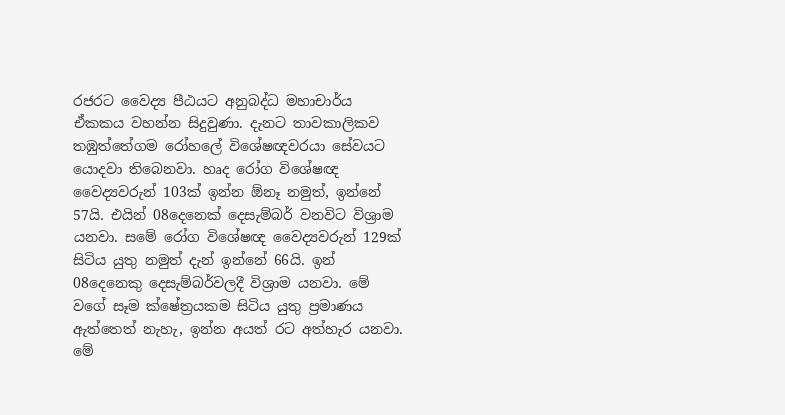රජරට වෛද්‍ය පීඨයට අනුබද්ධ මහාචාර්ය ඒකකය වහන්න සිදුවුණා. දැනට තාවකාලිකව තඹුත්තේගම රෝහලේ විශේෂඥවරයා සේවයට යොදවා තිබෙනවා. හෘද රෝග විශේෂඥ වෛද්‍යවරුන් 103ක් ඉන්න ඕනෑ නමුත්, ඉන්නේ 57යි. එයින් 08දෙනෙක් දෙසැම්බර් වනවිට විශ්‍රාම යනවා. සමේ රෝග විශේෂඥ වෛද්‍යවරුන් 129ක් සිටිය යුතු නමුත් දැන් ඉන්නේ 66යි. ඉන් 08දෙනෙකු දෙසැම්බර්වලදී විශ්‍රාම යනවා. මේ වගේ සෑම ක්ෂේත්‍රයකම සිටිය යුතු ප්‍රමාණය ඇත්තෙත් නැහැ, ඉන්න අයත් රට අත්හැර යනවා. මේ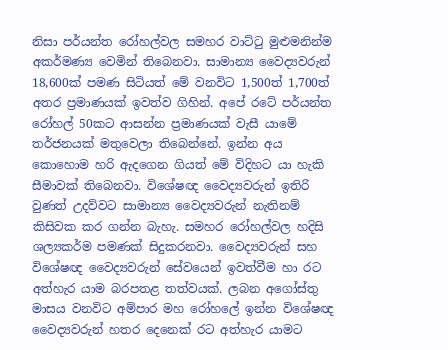නිසා පර්යන්ත රෝහල්වල සමහර වාට්ටු මුළුමනින්ම අකර්මණ්‍ය වෙමින් තිබෙනවා. සාමාන්‍ය වෛද්‍යවරුන් 18,600ක් පමණ සිටියත් මේ වනවිට 1,500ත් 1,700ත් අතර ප්‍රමාණයක් ඉවත්ව ගිහින්. අපේ රටේ පර්යන්ත රෝහල් 50කට ආසන්න ප්‍රමාණයක් වැසී යාමේ තර්ජනයක් මතුවෙලා තිබෙන්නේ. ඉන්න අය කොහොම හරි ඇදගෙන ගියත් මේ විදිහට යා හැකි සීමාවක් තිබෙනවා. විශේෂඥ වෛද්‍යවරුන් ඉතිරි වුණත් උදව්වට සාමාන්‍ය වෛද්‍යවරුන් නැතිනම් කිසිවක කර ගන්න බැහැ. සමහර රෝහල්වල හදිසි ශල්‍යකර්ම පමණක් සිදුකරනවා. වෛද්‍යවරුන් සහ විශේෂඥ වෛද්‍යවරුන් සේවයෙන් ඉවත්වීම හා රට අත්හැර යාම බරපතළ තත්වයක්. ලබන අගෝස්තු මාසය වනවිට අම්පාර මහ රෝහලේ ඉන්න විශේෂඥ වෛද්‍යවරුන් හතර දෙනෙක් රට අත්හැර යාමට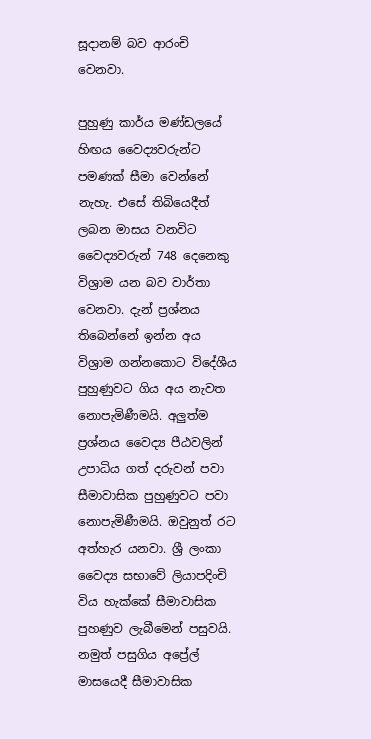සූදානම් බව ආරංචි වෙනවා.

පුහුණු කාර්ය මණ්ඩලයේ හිඟය වෛද්‍යවරුන්ට පමණක් සීමා වෙන්නේ නැහැ. එසේ තිබියෙදීත් ලබන මාසය වනවිට වෛද්‍යවරුන් 748 දෙනෙකු විශ්‍රාම යන බව වාර්තා වෙනවා. දැන් ප්‍රශ්නය තිබෙන්නේ ඉන්න අය විශ්‍රාම ගන්නකොට විදේශීය පුහුණුවට ගිය අය නැවත නොපැමිණීමයි. අලුත්ම ප්‍රශ්නය වෛද්‍ය පීඨවලින් උපාධිය ගත් දරුවන් පවා සීමාවාසික පුහුණුවට පවා නොපැමිණීමයි. ඔවුනුත් රට අත්හැර යනවා. ශ්‍රී ලංකා වෛද්‍ය සභාවේ ලියාපදිංචි විය හැක්කේ සීමාවාසික පුහණුව ලැබීමෙන් පසුවයි. නමුත් පසුගිය අප්‍රේල් මාසයෙදී සීමාවාසික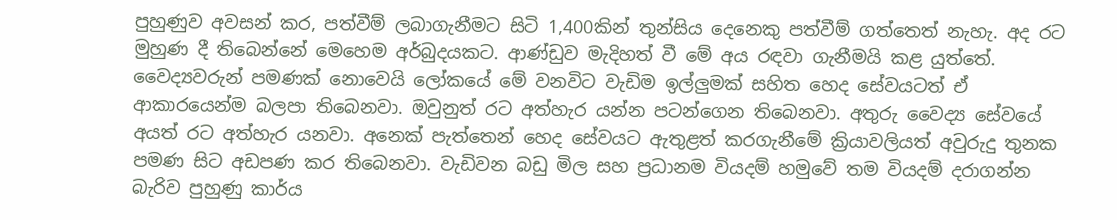පුහුණුව අවසන් කර, පත්වීම් ලබාගැනීමට සිටි 1,400කින් තුන්සිය දෙනෙකු පත්වීම් ගත්තෙත් නැහැ. අද රට මුහුණ දී තිබෙන්නේ මෙහෙම අර්බුදයකට. ආණ්ඩුව මැදිහත් වී මේ අය රඳවා ගැනීමයි කළ යුත්තේ. වෛද්‍යවරුන් පමණක් නොවෙයි ලෝකයේ මේ වනවිට වැඩිම ඉල්ලුමක් සහිත හෙද සේවයටත් ඒ ආකාරයෙන්ම බලපා තිබෙනවා. ඔවුනුත් රට අත්හැර යන්න පටන්ගෙන තිබෙනවා. අතුරු වෛද්‍ය සේවයේ අයත් රට අත්හැර යනවා. අනෙක් පැත්තෙන් හෙද සේවයට ඇතුළත් කරගැනීමේ ක්‍රියාවලියත් අවුරුදු තුනක පමණ සිට අඩපණ කර තිබෙනවා. වැඩිවන බඩු මිල සහ ප්‍රධානම වියදම් හමුවේ තම වියදම් දරාගන්න බැරිව පුහුණු කාර්ය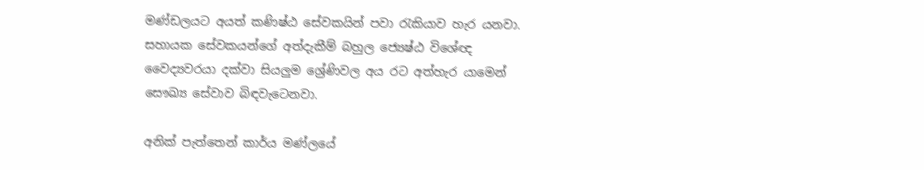මණ්ඩලයට අයත් කණිෂ්ඨ සේවකයින් පවා රැකියාව හැර යනවා. සහායක සේවකයන්ගේ අත්දැකීම් බහුල ජ්‍යෙෂ්ඨ විශේඥ වෛද්‍යවරයා දක්වා සියලුම ශ්‍රේණිවල අය රට අත්හැර යාමෙන් සෞඛ්‍ය සේවාව බිඳවැටෙනවා.

අනික් පැත්තෙන් කාර්ය මණ්ලයේ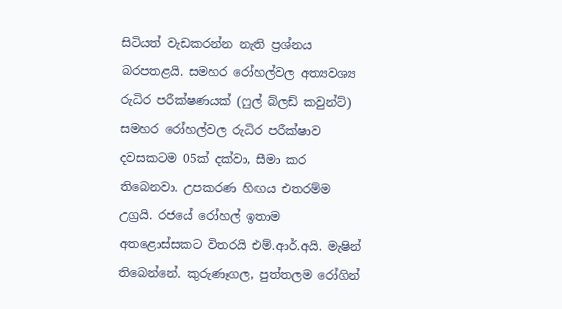සිටියත් වැඩකරන්න නැති ප්‍රශ්නය බරපතළයි. සමහර රෝහල්වල අත්‍යවශ්‍ය රුධිර පරීක්ෂණයක් (ෆුල් බ්ලඩ් කවුන්ට්) සමහර රෝහල්වල රුධිර පරීක්ෂාව දවසකටම 05ක් දක්වා, සීමා කර තිබෙනවා. උපකරණ හිඟය එතරම්ම උග්‍රයි. රජයේ රෝහල් ඉතාම අතළොස්සකට විතරයි එම්.ආර්.අයි. මැෂින් තිබෙන්නේ. කුරුණෑගල, පුත්තලම රෝගින්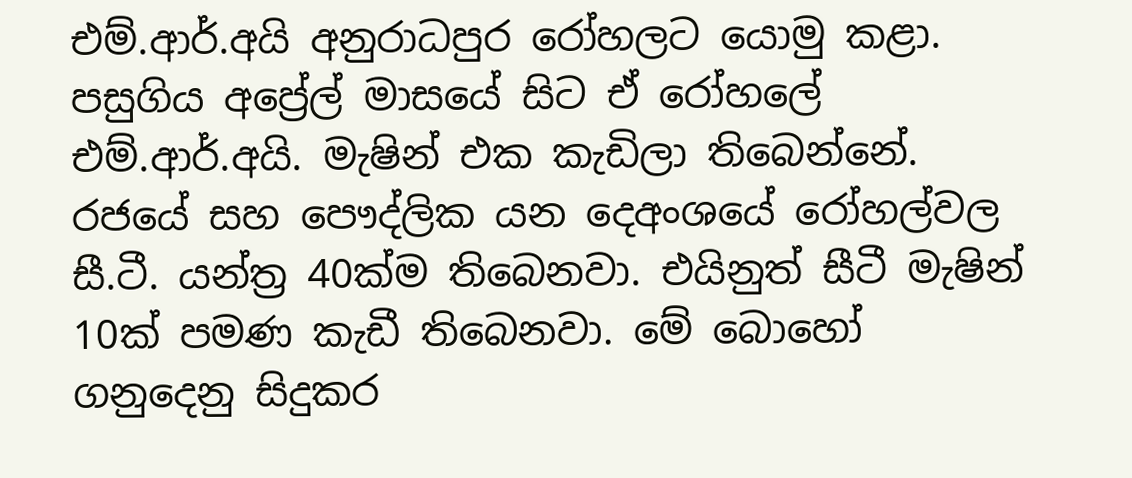එම්.ආර්.අයි අනුරාධපුර රෝහලට යොමු කළා. පසුගිය අප්‍රේල් මාසයේ සිට ඒ රෝහලේ එම්.ආර්.අයි. මැෂින් එක කැඩිලා තිබෙන්නේ. රජයේ සහ පෞද්ලික යන දෙඅංශයේ රෝහල්වල සී.ටී. යන්ත්‍ර 40ක්ම තිබෙනවා. එයිනුත් සීටී මැෂින් 10ක් පමණ කැඩී තිබෙනවා. මේ බොහෝ ගනුදෙනු සිදුකර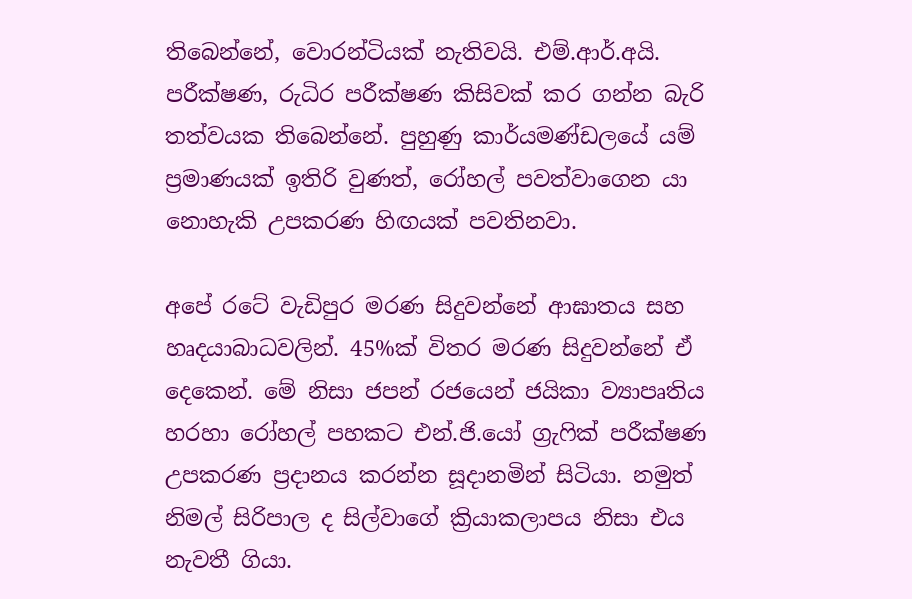තිබෙන්නේ, වොරන්ටියක් නැතිවයි. එම්.ආර්.අයි. පරීක්ෂණ, රුධිර පරීක්ෂණ කිසිවක් කර ගන්න බැරි තත්වයක තිබෙන්නේ. පුහුණු කාර්යමණ්ඩලයේ යම් ප්‍රමාණයක් ඉතිරි වුණත්, රෝහල් පවත්වාගෙන යා නොහැකි උපකරණ හිඟයක් පවතිනවා.

අපේ රටේ වැඩිපුර මරණ සිදුවන්නේ ආඝාතය සහ හෘදයාබාධවලින්. 45%ක් විතර මරණ සිදුවන්නේ ඒ දෙකෙන්. මේ නිසා ජපන් රජයෙන් ජයිකා ව්‍යාපෘතිය හරහා රෝහල් පහකට එන්.ජි.යෝ ග්‍රැෆික් පරීක්ෂණ උපකරණ ප්‍රදානය කරන්න සූදානමින් සිටියා. නමුත් නිමල් සිරිපාල ද සිල්වාගේ ක්‍රියාකලාපය නිසා එය නැවතී ගියා.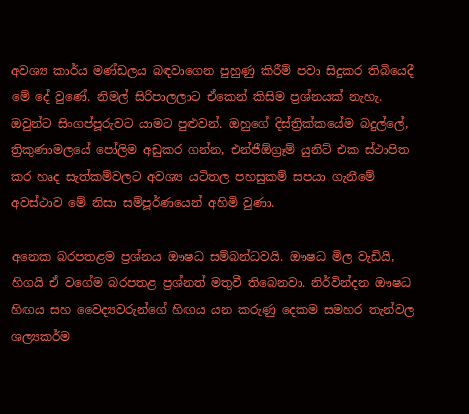අවශ්‍ය කාර්ය මණ්ඩලය බඳවාගෙන පුහුණු කිරීම් පවා සිදුකර තිබියෙදී මේ දේ වුණේ. නිමල් සිරිපාලලාට ඒකෙන් කිසිම ප්‍රශ්නයක් නැහැ. ඔවුන්ට සිංගප්පූරුවට යාමට පුළුවන්. ඔහුගේ දිස්ත්‍රික්කයේම බදුල්ලේ, ත්‍රිකුණාමලයේ පෝලිම අඩුකර ගන්න, එන්ජීඕග්‍රෑම් යුනිට් එක ස්ථාපිත කර හෘද සැත්කම්වලට අවශ්‍ය යටිතල පහසුකම් සපයා ගැනීමේ අවස්ථාව මේ නිසා සම්පූර්ණයෙන් අහිමි වුණා.

අනෙක බරපතළම ප්‍රශ්නය ඖෂධ සම්බන්ධවයි. ඖෂධ මිල වැඩියි, හිගයි ඒ වගේම බරපතළ ප්‍රශ්නත් මතුවී තිබෙනවා. නිර්වින්දන ඖෂධ හිඟය සහ වෛද්‍යවරුන්ගේ හිඟය යන කරුණු දෙකම සමහර තැන්වල ශල්‍යකර්ම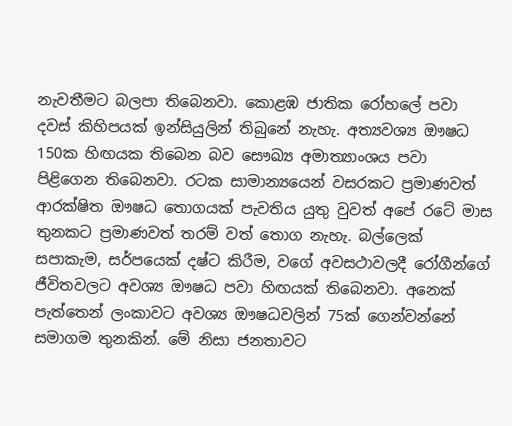නැවතීමට බලපා තිබෙනවා. කොළඹ ජාතික රෝහලේ පවා දවස් කිහිපයක් ඉන්සියුලින් තිබුනේ නැහැ. අත්‍යවශ්‍ය ඖෂධ 150ක හිඟයක තිබෙන බව සෞඛ්‍ය අමාත්‍යාංශය පවා පිළිගෙන තිබෙනවා. රටක සාමාන්‍යයෙන් වසරකට ප්‍රමාණවත් ආරක්ෂිත ඖෂධ තොගයක් පැවතිය යුතු වුවත් අපේ රටේ මාස තුනකට ප්‍රමාණවත් තරම් වත් තොග නැහැ. බල්ලෙක් සපාකැම, සර්පයෙක් දෂ්ට කිරීම, වගේ අවසථාවලදී රෝගීන්ගේ ජීවිතවලට අවශ්‍ය ඖෂධ පවා හිඟයක් තිබෙනවා. අනෙක් පැත්තෙන් ලංකාවට අවශ්‍ය ඖෂධවලින් 75ක් ගෙන්වන්නේ සමාගම තුනකින්. මේ නිසා ජනතාවට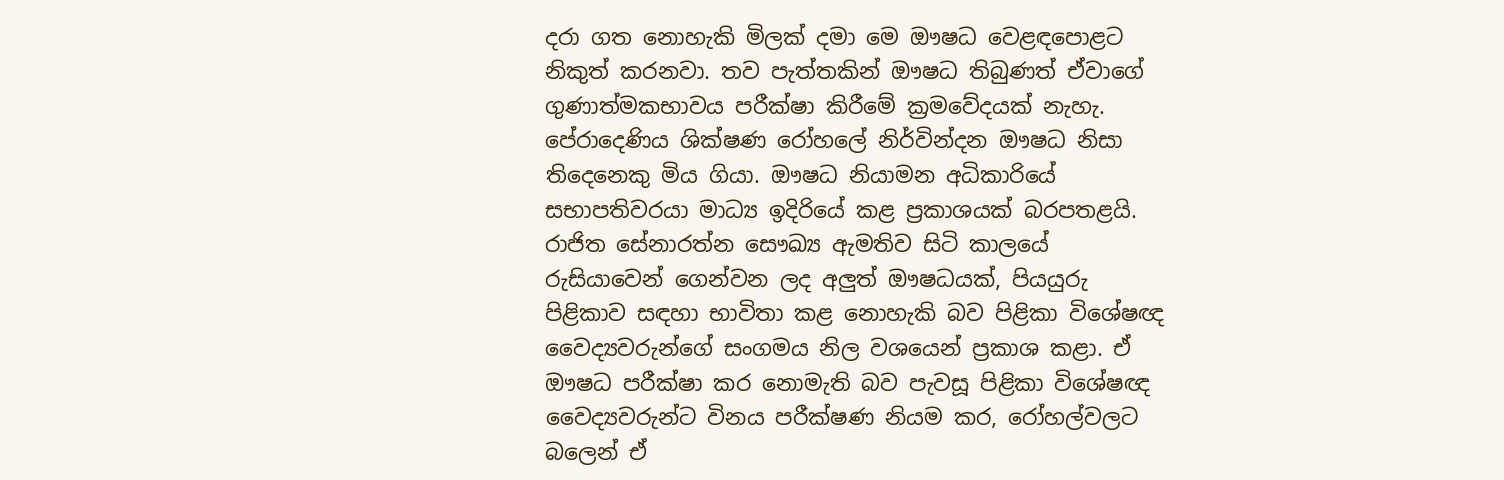දරා ගත නොහැකි මිලක් දමා මෙ ඖෂධ වෙළඳපොළට නිකුත් කරනවා. තව පැත්තකින් ඖෂධ තිබුණත් ඒවාගේ ගුණාත්මකභාවය පරීක්ෂා කිරීමේ ක්‍රමවේදයක් නැහැ. පේරාදෙණිය ශික්ෂණ රෝහලේ නිර්වින්දන ඖෂධ නිසා තිදෙනෙකු මිය ගියා. ඖෂධ නියාමන අධිකාරියේ සභාපතිවරයා මාධ්‍ය ඉදිරියේ කළ ප්‍රකාශයක් බරපතළයි. රාජිත සේනාරත්න සෞඛ්‍ය ඇමතිව සිටි කාලයේ රුසියාවෙන් ගෙන්වන ලද අලුත් ඖෂධයක්, පියයුරු පිළිකාව සඳහා භාවිතා කළ නොහැකි බව පිළිකා විශේෂඥ වෛද්‍යවරුන්ගේ සංගමය නිල වශයෙන් ප්‍රකාශ කළා. ඒ ඖෂධ පරීක්ෂා කර නොමැති බව පැවසූ පිළිකා විශේෂඥ වෛද්‍යවරුන්ට විනය පරීක්ෂණ නියම කර, රෝහල්වලට බලෙන් ඒ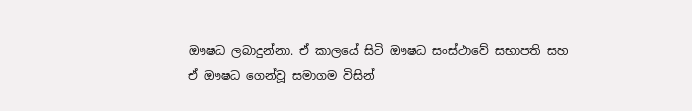ඖෂධ ලබාදුන්නා. ඒ කාලයේ සිටි ඖෂධ සංස්ථාවේ සභාපති සහ ඒ ඖෂධ ගෙන්වූ සමාගම විසින්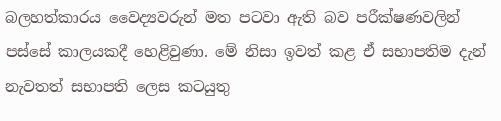බලහත්කාරය වෛද්‍යවරුන් මත පටවා ඇති බව පරීක්ෂණවලින් පස්සේ කාලයකදී හෙළිවුණා. මේ නිසා ඉවත් කළ ඒ සභාපතිම දැන් නැවතත් සභාපති ලෙස කටයුතු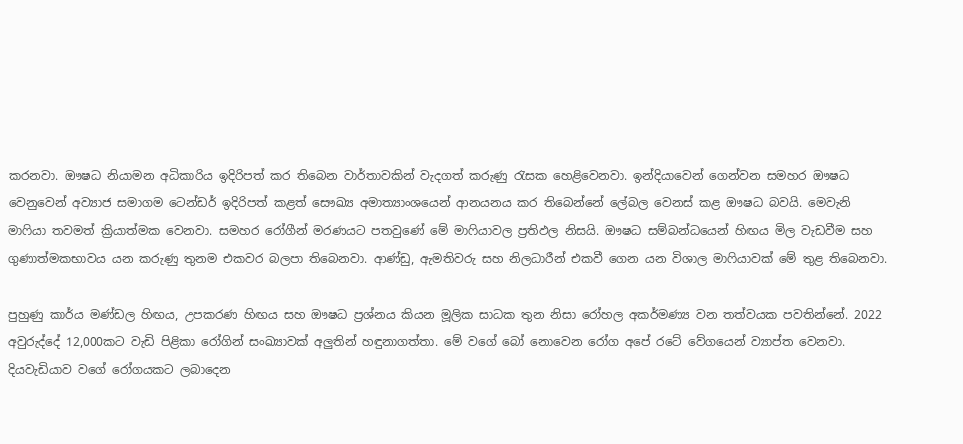කරනවා. ඖෂධ නියාමන අධිකාරිය ඉදිරිපත් කර තිබෙන වාර්තාවකින් වැදගත් කරුණු රැසක හෙළිවෙනවා. ඉන්දියාවෙන් ගෙන්වන සමහර ඖෂධ වෙනුවෙන් අව්‍යාජ සමාගම ටෙන්ඩර් ඉදිරිපත් කළත් සෞඛ්‍ය අමාත්‍යාංශයෙන් ආනයනය කර තිබෙන්නේ ලේබල වෙනස් කළ ඖෂධ බවයි. මෙවැනි මාෆියා තවමත් ක්‍රියාත්මක වෙනවා. සමහර රෝගීන් මරණයට පතවුණේ මේ මාෆියාවල ප්‍රතිඵල නිසයි. ඖෂධ සම්බන්ධයෙන් හිඟය මිල වැඩවීම සහ ගුණාත්මකභාවය යන කරුණු තුනම එකවර බලපා තිබෙනවා. ආණ්ඩු, ඇමතිවරු සහ නිලධාරීන් එකවී ගෙන යන විශාල මාෆියාවක් මේ තුළ තිබෙනවා.

පුහුණු කාර්ය මණ්ඩල හිඟය, උපකරණ හිඟය සහ ඖෂධ ප්‍රශ්නය කියන මූලික සාධක තුන නිසා රෝහල අකර්මණ්‍ය වන තත්වයක පවතින්නේ. 2022 අවුරුද්දේ 12,000කට වැඩි පිළිකා රෝගින් සංඛ්‍යාවක් අලුතින් හඳුනාගත්තා. මේ වගේ බෝ නොවෙන රෝග අපේ රටේ වේගයෙන් ව්‍යාප්ත වෙනවා. දියවැඩියාව වගේ රෝගයකට ලබාදෙන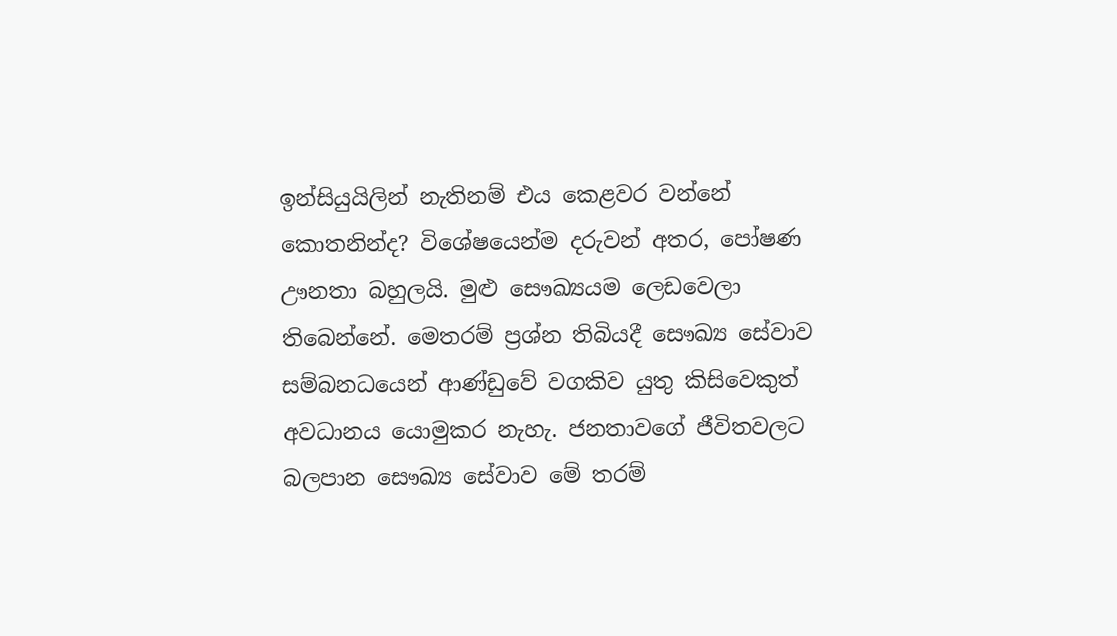ඉන්සියුයිලින් නැතිනම් එය කෙළවර වන්නේ කොතනින්ද? විශේෂයෙන්ම දරුවන් අතර, පෝෂණ ඌනතා බහුලයි. මුළු සෞඛ්‍යයම ලෙඩවෙලා තිබෙන්නේ. මෙතරම් ප්‍රශ්න තිබියදී සෞඛ්‍ය සේවාව සම්බනධයෙන් ආණ්ඩුවේ වගකිව යුතු කිසිවෙකුත් අවධානය යොමුකර නැහැ. ජනතාවගේ ජීවිතවලට බලපාන සෞඛ්‍ය සේවාව මේ තරම්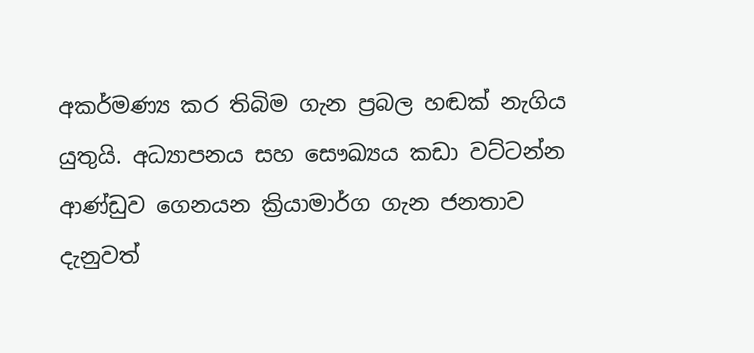අකර්මණ්‍ය කර තිබිම ගැන ප්‍රබල හඬක් නැගිය යුතුයි. අධ්‍යාපනය සහ සෞඛ්‍යය කඩා වට්ටන්න ආණ්ඩුව ගෙනයන ක්‍රියාමාර්ග ගැන ජනතාව දැනුවත්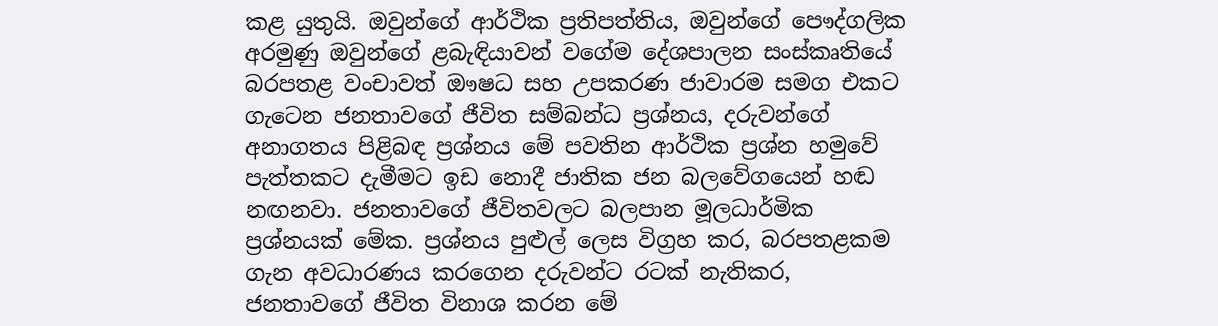කළ යුතුයි. ඔවුන්ගේ ආර්ථික ප්‍රතිපත්තිය, ඔවුන්ගේ පෞද්ගලික අරමුණු ඔවුන්ගේ ළබැඳියාවන් වගේම දේශපාලන සංස්කෘතියේ බරපතළ වංචාවත් ඖෂධ සහ උපකරණ ජාවාරම සමග එකට ගැටෙන ජනතාවගේ ජීවිත සම්බන්ධ ප්‍රශ්නය, දරුවන්ගේ අනාගතය පිළිබඳ ප්‍රශ්නය මේ පවතින ආර්ථික ප්‍රශ්න හමුවේ පැත්තකට දැමීමට ඉඩ නොදී ජාතික ජන බලවේගයෙන් හඬ නඟනවා. ජනතාවගේ ජීවිතවලට බලපාන මූලධාර්මික ප්‍රශ්නයක් මේක. ප්‍රශ්නය පුළුල් ලෙස විග්‍රහ කර, බරපතළකම ගැන අවධාරණය කරගෙන දරුවන්ට රටක් නැතිකර, ජනතාවගේ ජීවිත විනාශ කරන මේ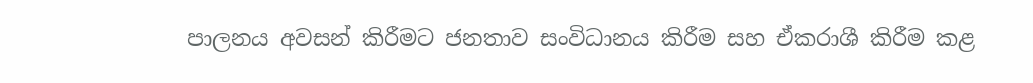පාලනය අවසන් කිරීමට ජනතාව සංවිධානය කිරීම සහ ඒකරාශී කිරීම කළ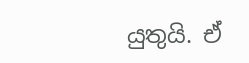යුතුයි. ඒ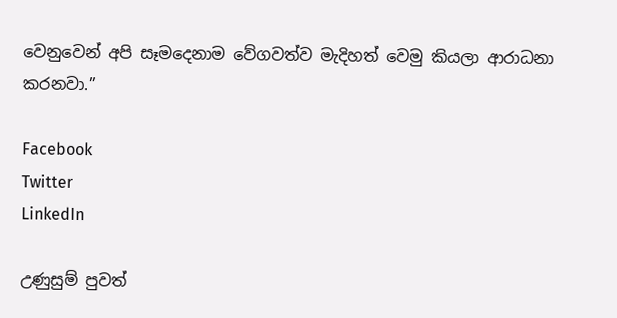වෙනුවෙන් අපි සෑමදෙනාම වේගවත්ව මැදිහත් වෙමු කියලා ආරාධනා කරනවා.”

Facebook
Twitter
LinkedIn

උණුසුම් පුවත්